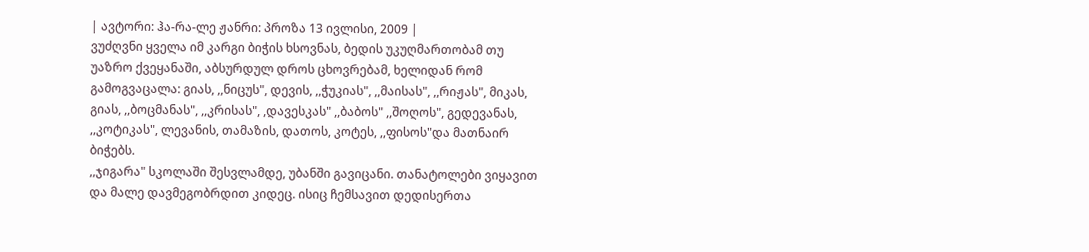| ავტორი: ჰა-რა-ლე ჟანრი: პროზა 13 ივლისი, 2009 |
ვუძღვნი ყველა იმ კარგი ბიჭის ხსოვნას, ბედის უკუღმართობამ თუ უაზრო ქვეყანაში, აბსურდულ დროს ცხოვრებამ, ხელიდან რომ გამოგვაცალა: გიას, ,,ნიცუს", დევის, ,,ჭუკიას", ,,მაისას", ,,რიჟას", მიკას, გიას, ,,ბოცმანას", ,,კრისას", ,დავესკას" ,,ბაბოს" ,,შოღოს", გედევანას, ,,კოტიკას", ლევანის, თამაზის, დათოს, კოტეს, ,,ფისოს"და მათნაირ ბიჭებს.
,,ჯიგარა" სკოლაში შესვლამდე, უბანში გავიცანი. თანატოლები ვიყავით და მალე დავმეგობრდით კიდეც. ისიც ჩემსავით დედისერთა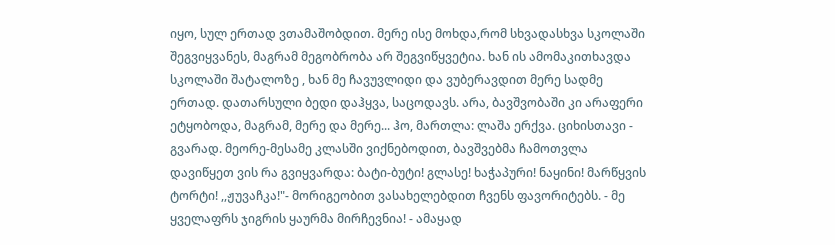იყო, სულ ერთად ვთამაშობდით. მერე ისე მოხდა,რომ სხვადასხვა სკოლაში შეგვიყვანეს, მაგრამ მეგობრობა არ შეგვიწყვეტია. ხან ის ამომაკითხავდა სკოლაში შატალოზე , ხან მე ჩავუვლიდი და ვუბერავდით მერე სადმე ერთად. დათარსული ბედი დაჰყვა, საცოდავს. არა, ბავშვობაში კი არაფერი ეტყობოდა, მაგრამ, მერე და მერე... ჰო, მართლა: ლაშა ერქვა. ციხისთავი - გვარად. მეორე-მესამე კლასში ვიქნებოდით, ბავშვებმა ჩამოთვლა დავიწყეთ ვის რა გვიყვარდა: ბატი-ბუტი! გლასე! ხაჭაპური! ნაყინი! მარწყვის ტორტი! ,,ჟუვაჩკა!"- მორიგეობით ვასახელებდით ჩვენს ფავორიტებს. - მე ყველაფრს ჯიგრის ყაურმა მირჩევნია! - ამაყად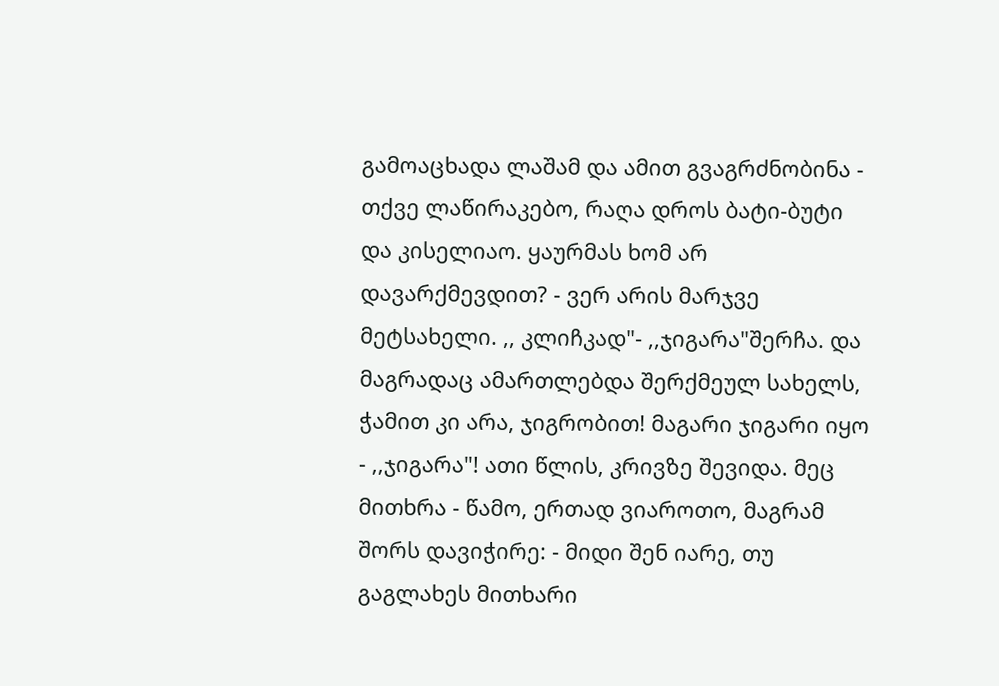გამოაცხადა ლაშამ და ამით გვაგრძნობინა - თქვე ლაწირაკებო, რაღა დროს ბატი-ბუტი და კისელიაო. ყაურმას ხომ არ დავარქმევდით? - ვერ არის მარჯვე მეტსახელი. ,, კლიჩკად"- ,,ჯიგარა"შერჩა. და მაგრადაც ამართლებდა შერქმეულ სახელს, ჭამით კი არა, ჯიგრობით! მაგარი ჯიგარი იყო - ,,ჯიგარა"! ათი წლის, კრივზე შევიდა. მეც მითხრა - წამო, ერთად ვიაროთო, მაგრამ შორს დავიჭირე: - მიდი შენ იარე, თუ გაგლახეს მითხარი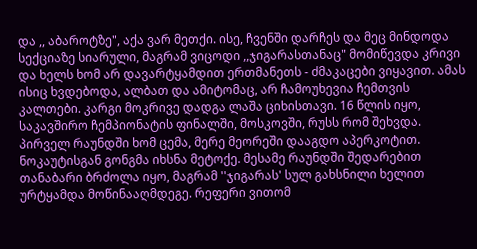და ,, აბაროტზე", აქა ვარ მეთქი. ისე, ჩვენში დარჩეს და მეც მინდოდა სექციაზე სიარული, მაგრამ ვიცოდი ,,ჯიგარასთანაც" მომიწევდა კრივი და ხელს ხომ არ დავარტყამდით ერთმანეთს - ძმაკაცები ვიყავით. ამას ისიც ხვდებოდა, ალბათ და ამიტომაც, არ ჩამოუხევია ჩემთვის კალთები. კარგი მოკრივე დადგა ლაშა ციხისთავი. 16 წლის იყო, საკავშირო ჩემპიონატის ფინალში, მოსკოვში, რუსს რომ შეხვდა. პირველ რაუნდში ხომ ცემა, მერე მეორეში დააგდო აპერკოტით. ნოკაუტისგან გონგმა იხსნა მეტოქე. მესამე რაუნდში შედარებით თანაბარი ბრძოლა იყო, მაგრამ ''ჯიგარას' სულ გახსნილი ხელით ურტყამდა მოწინააღმდეგე. რეფერი ვითომ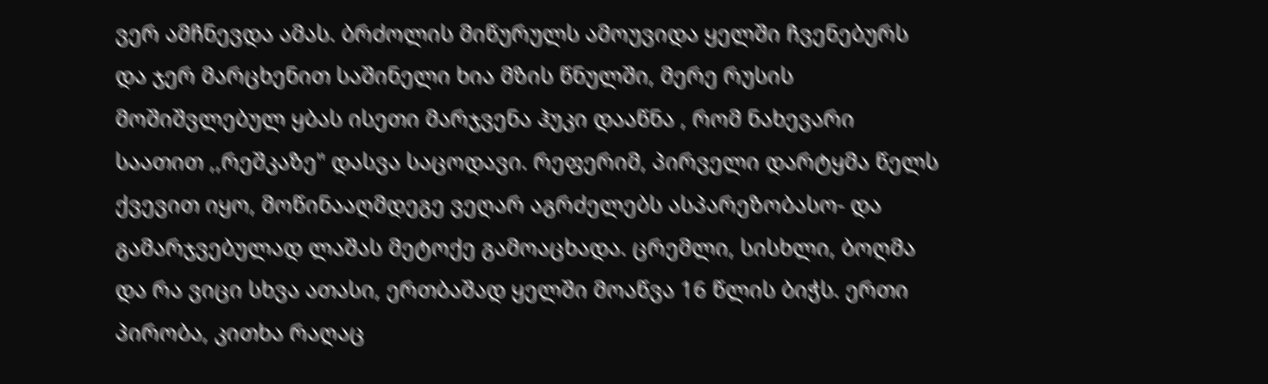ვერ ამჩნევდა ამას. ბრძოლის მიწურულს ამოუვიდა ყელში ჩვენებურს და ჯერ მარცხენით საშინელი ხია მზის წნულში, მერე რუსის მოშიშვლებულ ყბას ისეთი მარჯვენა ჰუკი დააწნა , რომ ნახევარი საათით ,,რეშკაზე" დასვა საცოდავი. რეფერიმ, პირველი დარტყმა წელს ქვევით იყო, მოწინააღმდეგე ვეღარ აგრძელებს ასპარეზობასო- და გამარჯვებულად ლაშას მეტოქე გამოაცხადა. ცრემლი, სისხლი, ბოღმა და რა ვიცი სხვა ათასი, ერთბაშად ყელში მოაწვა 16 წლის ბიჭს. ერთი პირობა, კითხა რაღაც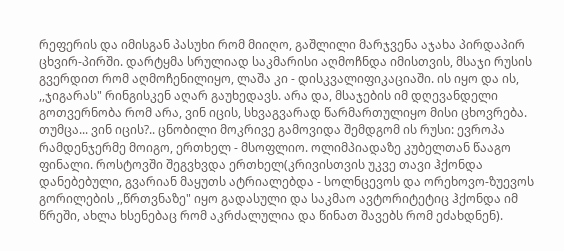რეფერის და იმისგან პასუხი რომ მიიღო, გაშლილი მარჯვენა აჯახა პირდაპირ ცხვირ-პირში. დარტყმა სრულიად საკმარისი აღმოჩნდა იმისთვის, მსაჯი რუსის გვერდით რომ აღმოჩენილიყო, ლაშა კი - დისკვალიფიკაციაში. ის იყო და ის, ,,ჯიგარას" რინგისკენ აღარ გაუხედავს. არა და, მსაჯების იმ დღევანდელი გოთვერნობა რომ არა, ვინ იცის, სხვაგვარად წარმართულიყო მისი ცხოვრება. თუმცა... ვინ იცის?.. ცნობილი მოკრივე გამოვიდა შემდგომ ის რუსი: ევროპა რამდენჯერმე მოიგო, ერთხელ - მსოფლიო. ოლიმპიადაზე კუბელთან წააგო ფინალი. როსტოვში შეგვხვდა ერთხელ(კრივისთვის უკვე თავი ჰქონდა დანებებული, გვარიან მაყუთს ატრიალებდა - სოლნცევოს და ორეხოვო-ზუევოს გორილების ,,წრთვნაზე" იყო გადასული და საკმაო ავტორიტეტიც ჰქონდა იმ წრეში, ახლა ხსენებაც რომ აკრძალულია და წინათ შავებს რომ ეძახდნენ).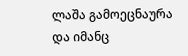ლაშა გამოეცნაურა და იმანც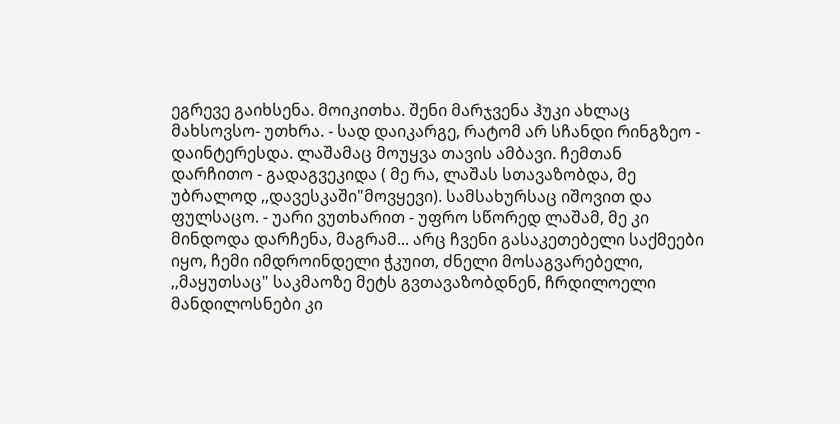ეგრევე გაიხსენა. მოიკითხა. შენი მარჯვენა ჰუკი ახლაც მახსოვსო- უთხრა. - სად დაიკარგე, რატომ არ სჩანდი რინგზეო - დაინტერესდა. ლაშამაც მოუყვა თავის ამბავი. ჩემთან დარჩითო - გადაგვეკიდა ( მე რა, ლაშას სთავაზობდა, მე უბრალოდ ,,დავესკაში"მოვყევი). სამსახურსაც იშოვით და ფულსაცო. - უარი ვუთხარით - უფრო სწორედ ლაშამ, მე კი მინდოდა დარჩენა, მაგრამ... არც ჩვენი გასაკეთებელი საქმეები იყო, ჩემი იმდროინდელი ჭკუით, ძნელი მოსაგვარებელი, ,,მაყუთსაც" საკმაოზე მეტს გვთავაზობდნენ, ჩრდილოელი მანდილოსნები კი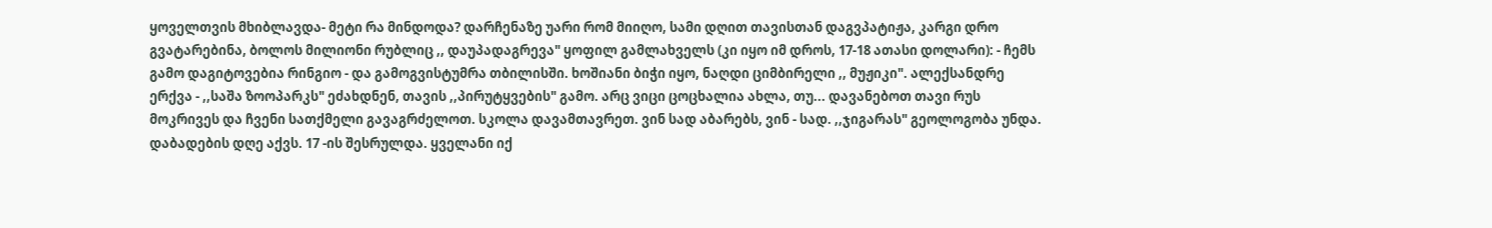ყოველთვის მხიბლავდა- მეტი რა მინდოდა? დარჩენაზე უარი რომ მიიღო, სამი დღით თავისთან დაგვპატიჟა, კარგი დრო გვატარებინა, ბოლოს მილიონი რუბლიც ,, დაუპადაგრევა" ყოფილ გამლახველს (კი იყო იმ დროს, 17-18 ათასი დოლარი): - ჩემს გამო დაგიტოვებია რინგიო - და გამოგვისტუმრა თბილისში. ხოშიანი ბიჭი იყო, ნაღდი ციმბირელი ,, მუჟიკი". ალექსანდრე ერქვა - ,,საშა ზოოპარკს" ეძახდნენ, თავის ,,პირუტყვების" გამო. არც ვიცი ცოცხალია ახლა, თუ... დავანებოთ თავი რუს მოკრივეს და ჩვენი სათქმელი გავაგრძელოთ. სკოლა დავამთავრეთ. ვინ სად აბარებს, ვინ - სად. ,,ჯიგარას" გეოლოგობა უნდა. დაბადების დღე აქვს. 17 -ის შესრულდა. ყველანი იქ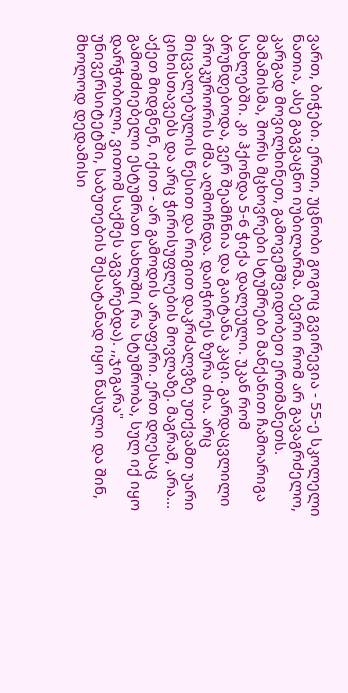ვართ, ბიჭები. ერთი, უცნობი გოგოც გვირევია - 55-ე სკოლელი ნათია, ასე გაგვაცნო იუბილარმა. ბევრი რომ არ გავაგრძელო, კარგად მოვილხინეთ, გამოვემშვიდობეთ ერთმანეთს. მამამისმა, შორს მცხოვრები სტუმრები მანქანით ჩამოარიგა სახლებში. კი ჰქონდა 5-6 ჭიქა დალეული. უკან რომ ბრუნდებოდა, ვერ შეამჩნია და გაიტანა კაცი. გარდაცვლილი პროკურორის ძმა აღმოჩნდა. დაიჭირეს ზურა ძია. არც მიცვალებულის წესით და რიგით დაკრძალვზე უთქვამთ უარი ციხისთავებს და არც ჭირისუფლების მოვლაზე. მაგრამ, არა... აქეთ მიდგნენ, იქით - არ გამოდის არაფერი. ერთ დღესაც გამომძიებელი ესტუმრათ სახლში( რა სტუმრობა, სულ იქ იყო დარჭობილი, ვითომ საქმეს აგვარებდა). ,,ჯიგარა" უნივერსიტეტში, საბუთების შესატანად იყო წასული და შინ, მხოლოდ დედამისი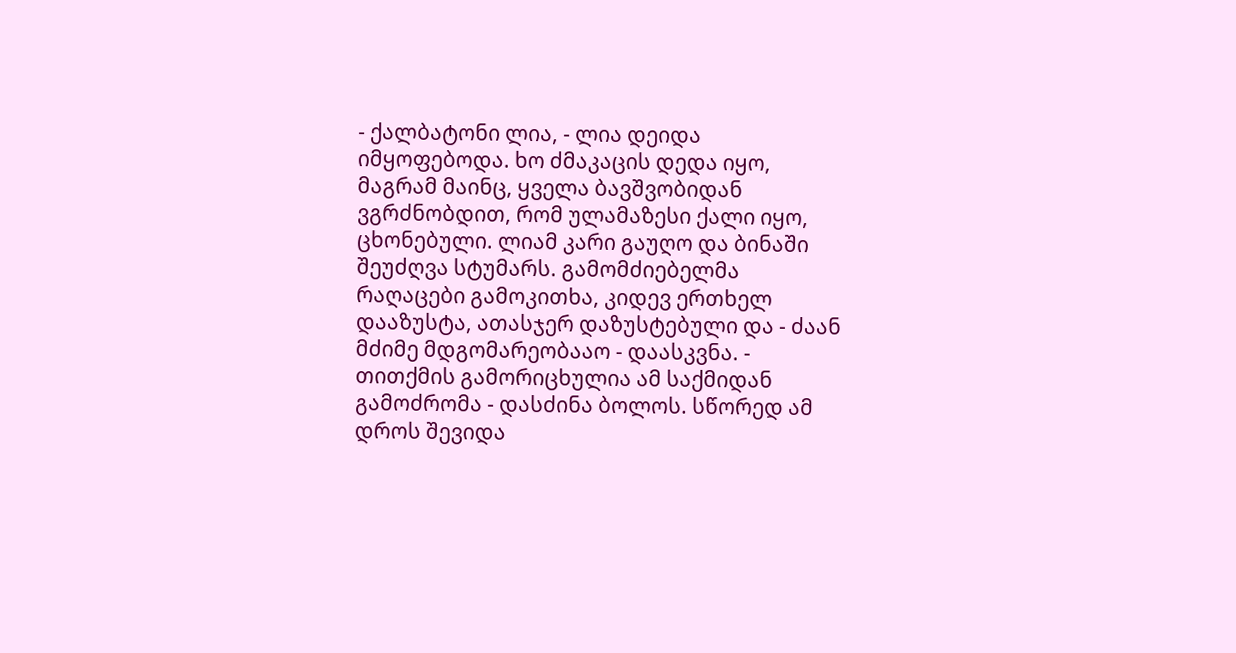- ქალბატონი ლია, - ლია დეიდა იმყოფებოდა. ხო ძმაკაცის დედა იყო, მაგრამ მაინც, ყველა ბავშვობიდან ვგრძნობდით, რომ ულამაზესი ქალი იყო, ცხონებული. ლიამ კარი გაუღო და ბინაში შეუძღვა სტუმარს. გამომძიებელმა რაღაცები გამოკითხა, კიდევ ერთხელ დააზუსტა, ათასჯერ დაზუსტებული და - ძაან მძიმე მდგომარეობააო - დაასკვნა. - თითქმის გამორიცხულია ამ საქმიდან გამოძრომა - დასძინა ბოლოს. სწორედ ამ დროს შევიდა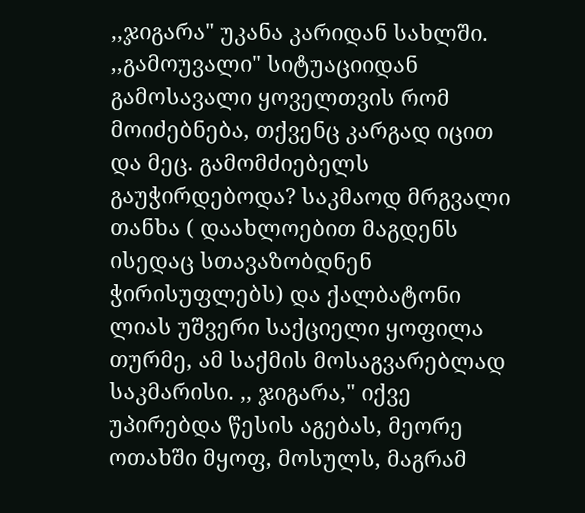,,ჯიგარა" უკანა კარიდან სახლში. ,,გამოუვალი" სიტუაციიდან გამოსავალი ყოველთვის რომ მოიძებნება, თქვენც კარგად იცით და მეც. გამომძიებელს გაუჭირდებოდა? საკმაოდ მრგვალი თანხა ( დაახლოებით მაგდენს ისედაც სთავაზობდნენ ჭირისუფლებს) და ქალბატონი ლიას უშვერი საქციელი ყოფილა თურმე, ამ საქმის მოსაგვარებლად საკმარისი. ,, ჯიგარა," იქვე უპირებდა წესის აგებას, მეორე ოთახში მყოფ, მოსულს, მაგრამ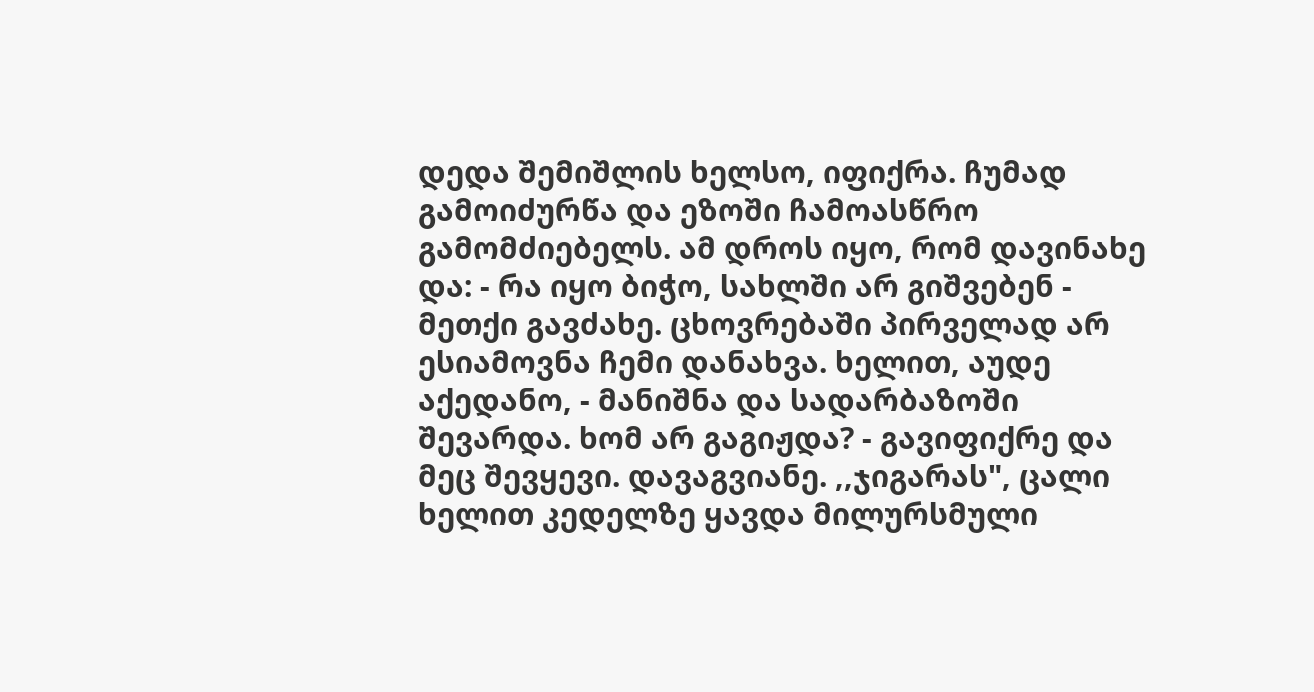დედა შემიშლის ხელსო, იფიქრა. ჩუმად გამოიძურწა და ეზოში ჩამოასწრო გამომძიებელს. ამ დროს იყო, რომ დავინახე და: - რა იყო ბიჭო, სახლში არ გიშვებენ - მეთქი გავძახე. ცხოვრებაში პირველად არ ესიამოვნა ჩემი დანახვა. ხელით, აუდე აქედანო, - მანიშნა და სადარბაზოში შევარდა. ხომ არ გაგიჟდა? - გავიფიქრე და მეც შევყევი. დავაგვიანე. ,,ჯიგარას", ცალი ხელით კედელზე ყავდა მილურსმული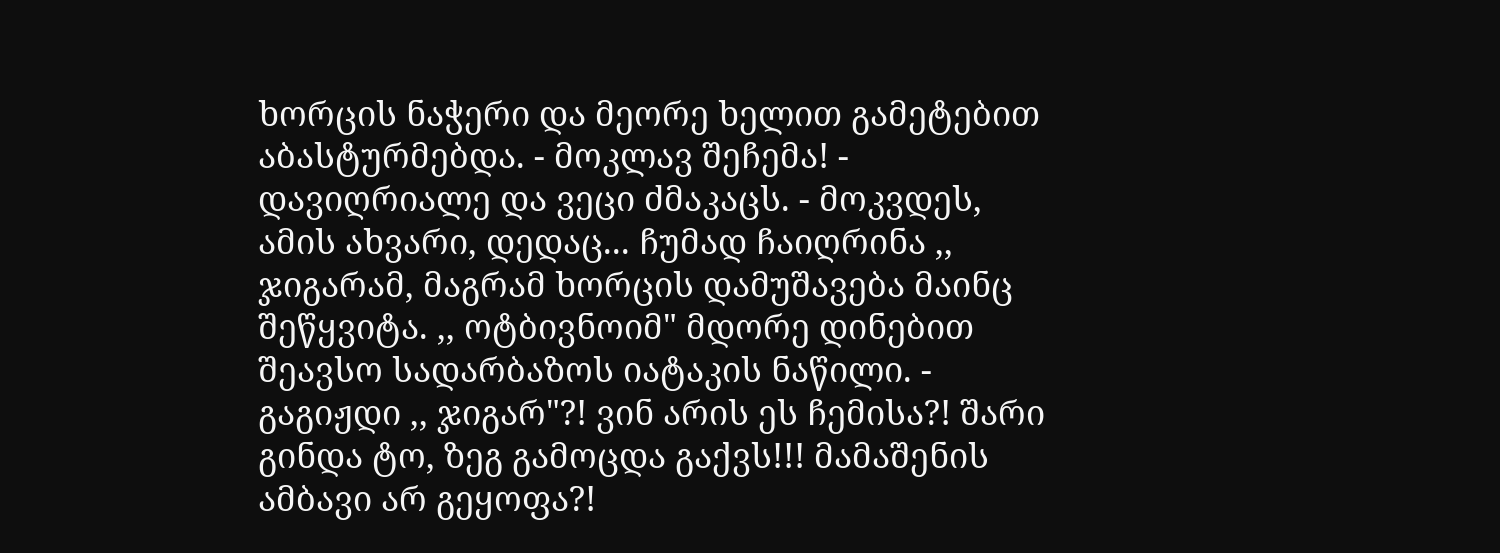ხორცის ნაჭერი და მეორე ხელით გამეტებით აბასტურმებდა. - მოკლავ შეჩემა! - დავიღრიალე და ვეცი ძმაკაცს. - მოკვდეს, ამის ახვარი, დედაც... ჩუმად ჩაიღრინა ,, ჯიგარამ, მაგრამ ხორცის დამუშავება მაინც შეწყვიტა. ,, ოტბივნოიმ" მდორე დინებით შეავსო სადარბაზოს იატაკის ნაწილი. - გაგიჟდი ,, ჯიგარ"?! ვინ არის ეს ჩემისა?! შარი გინდა ტო, ზეგ გამოცდა გაქვს!!! მამაშენის ამბავი არ გეყოფა?!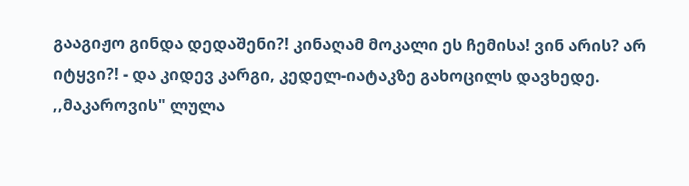გააგიჟო გინდა დედაშენი?! კინაღამ მოკალი ეს ჩემისა! ვინ არის? არ იტყვი?! - და კიდევ კარგი, კედელ-იატაკზე გახოცილს დავხედე. ,,მაკაროვის" ლულა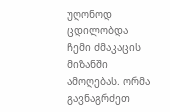უღონოდ ცდილობდა ჩემი ძმაკაცის მიზანში ამოღებას. ორმა გავნაგრძეთ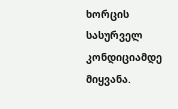ხორცის სასურველ კონდიციამდე მიყვანა.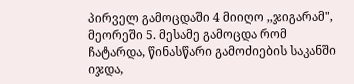პირველ გამოცდაში 4 მიიღო ,,ჯიგარამ", მეორეში 5. მესამე გამოცდა რომ ჩატარდა, წინასწარი გამოძიების საკანში იჯდა,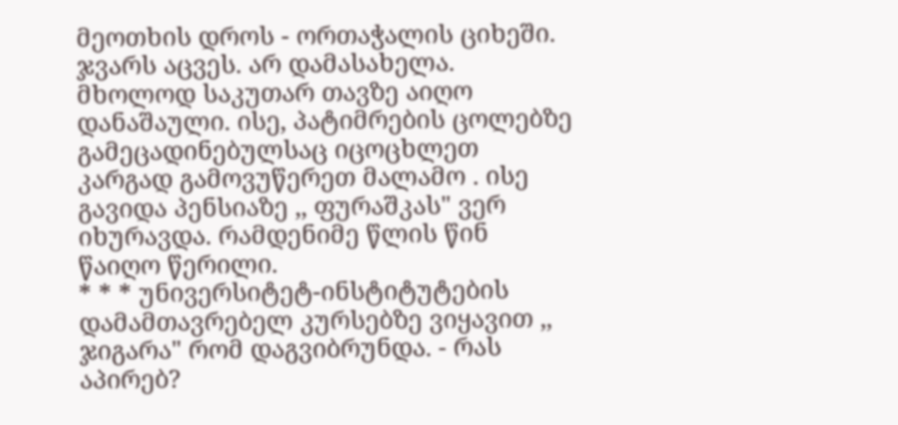მეოთხის დროს - ორთაჭალის ციხეში. ჯვარს აცვეს. არ დამასახელა. მხოლოდ საკუთარ თავზე აიღო დანაშაული. ისე, პატიმრების ცოლებზე გამეცადინებულსაც იცოცხლეთ კარგად გამოვუწერეთ მალამო . ისე გავიდა პენსიაზე ,, ფურაშკას" ვერ იხურავდა. რამდენიმე წლის წინ წაიღო წერილი.
* * * უნივერსიტეტ-ინსტიტუტების დამამთავრებელ კურსებზე ვიყავით ,, ჯიგარა" რომ დაგვიბრუნდა. - რას აპირებ?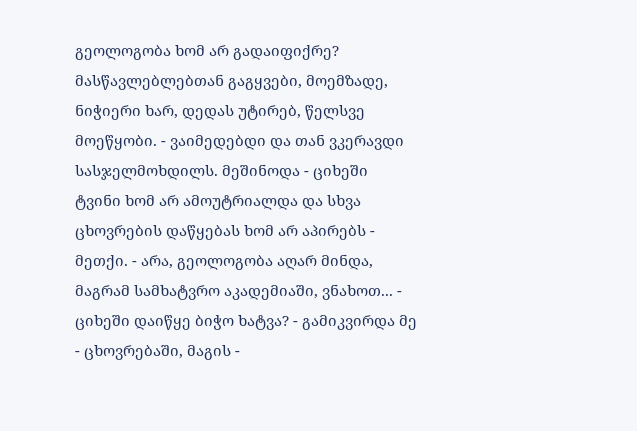გეოლოგობა ხომ არ გადაიფიქრე? მასწავლებლებთან გაგყვები, მოემზადე, ნიჭიერი ხარ, დედას უტირებ, წელსვე მოეწყობი. - ვაიმედებდი და თან ვკერავდი სასჯელმოხდილს. მეშინოდა - ციხეში ტვინი ხომ არ ამოუტრიალდა და სხვა ცხოვრების დაწყებას ხომ არ აპირებს - მეთქი. - არა, გეოლოგობა აღარ მინდა, მაგრამ სამხატვრო აკადემიაში, ვნახოთ... - ციხეში დაიწყე ბიჭო ხატვა? - გამიკვირდა მე - ცხოვრებაში, მაგის -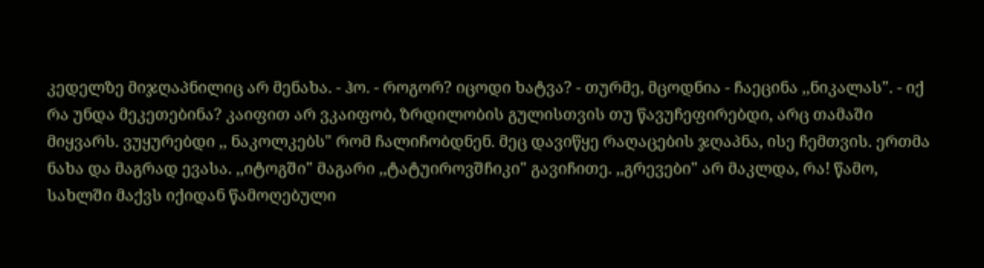კედელზე მიჯღაპნილიც არ მენახა. - ჰო. - როგორ? იცოდი ხატვა? - თურმე, მცოდნია - ჩაეცინა ,,ნიკალას". - იქ რა უნდა მეკეთებინა? კაიფით არ ვკაიფობ, ზრდილობის გულისთვის თუ წავუჩეფირებდი, არც თამაში მიყვარს. ვუყურებდი ,, ნაკოლკებს" რომ ჩალიჩობდნენ. მეც დავიწყე რაღაცების ჯღაპნა, ისე ჩემთვის. ერთმა ნახა და მაგრად ევასა. ,,იტოგში" მაგარი ,,ტატუიროვშჩიკი" გავიჩითე. ,,გრევები" არ მაკლდა, რა! წამო, სახლში მაქვს იქიდან წამოღებული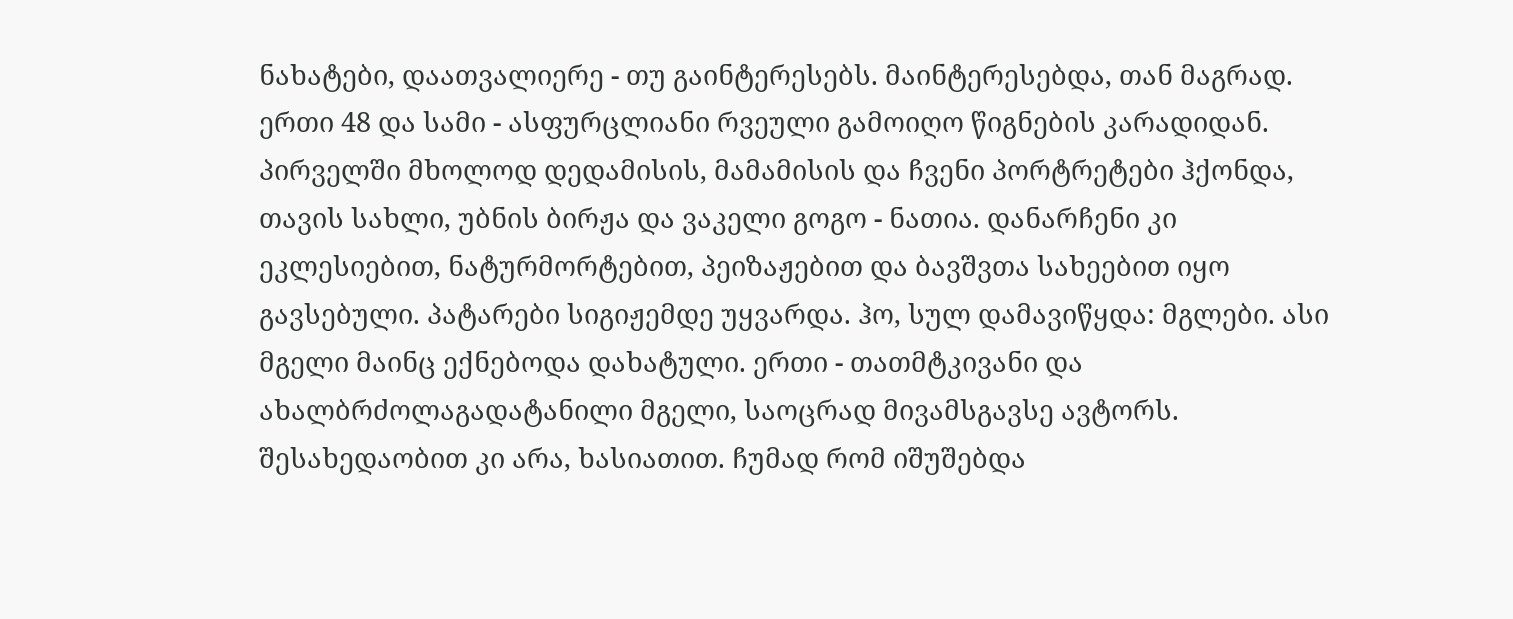ნახატები, დაათვალიერე - თუ გაინტერესებს. მაინტერესებდა, თან მაგრად. ერთი 48 და სამი - ასფურცლიანი რვეული გამოიღო წიგნების კარადიდან. პირველში მხოლოდ დედამისის, მამამისის და ჩვენი პორტრეტები ჰქონდა, თავის სახლი, უბნის ბირჟა და ვაკელი გოგო - ნათია. დანარჩენი კი ეკლესიებით, ნატურმორტებით, პეიზაჟებით და ბავშვთა სახეებით იყო გავსებული. პატარები სიგიჟემდე უყვარდა. ჰო, სულ დამავიწყდა: მგლები. ასი მგელი მაინც ექნებოდა დახატული. ერთი - თათმტკივანი და ახალბრძოლაგადატანილი მგელი, საოცრად მივამსგავსე ავტორს. შესახედაობით კი არა, ხასიათით. ჩუმად რომ იშუშებდა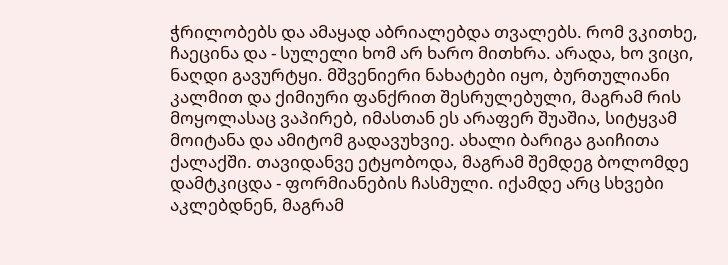ჭრილობებს და ამაყად აბრიალებდა თვალებს. რომ ვკითხე, ჩაეცინა და - სულელი ხომ არ ხარო მითხრა. არადა, ხო ვიცი, ნაღდი გავურტყი. მშვენიერი ნახატები იყო, ბურთულიანი კალმით და ქიმიური ფანქრით შესრულებული, მაგრამ რის მოყოლასაც ვაპირებ, იმასთან ეს არაფერ შუაშია, სიტყვამ მოიტანა და ამიტომ გადავუხვიე. ახალი ბარიგა გაიჩითა ქალაქში. თავიდანვე ეტყობოდა, მაგრამ შემდეგ ბოლომდე დამტკიცდა - ფორმიანების ჩასმული. იქამდე არც სხვები აკლებდნენ, მაგრამ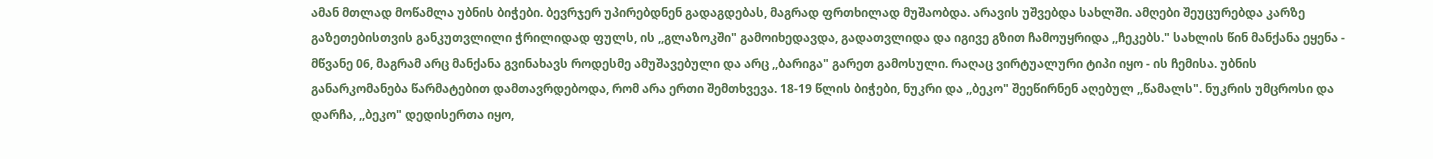ამან მთლად მოწამლა უბნის ბიჭები. ბევრჯერ უპირებდნენ გადაგდებას, მაგრად ფრთხილად მუშაობდა. არავის უშვებდა სახლში. ამღები შეუცურებდა კარზე გაზეთებისთვის განკუთვლილი ჭრილიდად ფულს, ის ,,გლაზოკში" გამოიხედავდა, გადათვლიდა და იგივე გზით ჩამოუყრიდა ,,ჩეკებს." სახლის წინ მანქანა ეყენა - მწვანე 06, მაგრამ არც მანქანა გვინახავს როდესმე ამუშავებული და არც ,,ბარიგა" გარეთ გამოსული. რაღაც ვირტუალური ტიპი იყო - ის ჩემისა. უბნის განარკომანება წარმატებით დამთავრდებოდა, რომ არა ერთი შემთხვევა. 18-19 წლის ბიჭები, ნუკრი და ,,ბეკო" შეეწირნენ აღებულ ,,წამალს". ნუკრის უმცროსი და დარჩა, ,,ბეკო" დედისერთა იყო,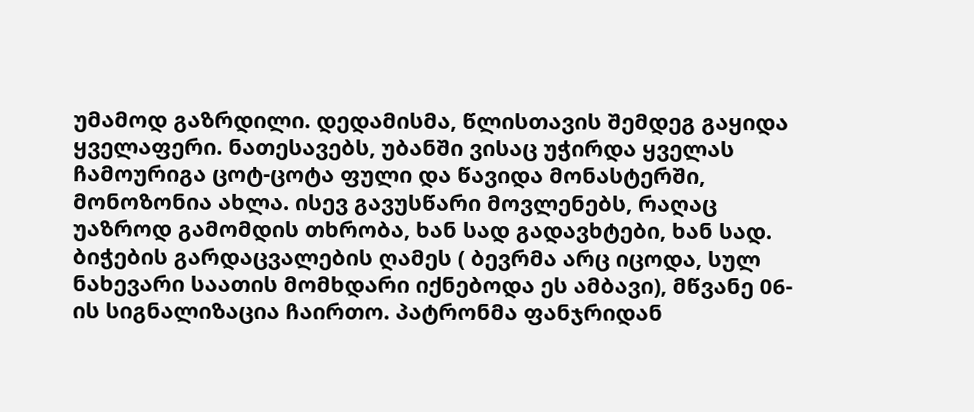უმამოდ გაზრდილი. დედამისმა, წლისთავის შემდეგ გაყიდა ყველაფერი. ნათესავებს, უბანში ვისაც უჭირდა ყველას ჩამოურიგა ცოტ-ცოტა ფული და წავიდა მონასტერში, მონოზონია ახლა. ისევ გავუსწარი მოვლენებს, რაღაც უაზროდ გამომდის თხრობა, ხან სად გადავხტები, ხან სად. ბიჭების გარდაცვალების ღამეს ( ბევრმა არც იცოდა, სულ ნახევარი საათის მომხდარი იქნებოდა ეს ამბავი), მწვანე 06-ის სიგნალიზაცია ჩაირთო. პატრონმა ფანჯრიდან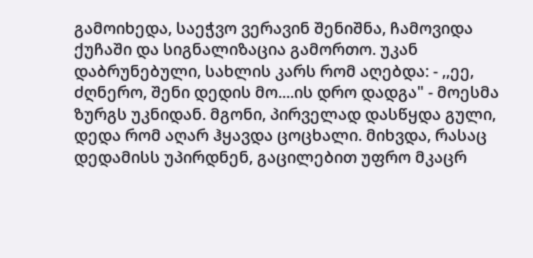გამოიხედა, საეჭვო ვერავინ შენიშნა, ჩამოვიდა ქუჩაში და სიგნალიზაცია გამორთო. უკან დაბრუნებული, სახლის კარს რომ აღებდა: - ,,ეე, ძღნერო, შენი დედის მო....ის დრო დადგა" - მოესმა ზურგს უკნიდან. მგონი, პირველად დასწყდა გული, დედა რომ აღარ ჰყავდა ცოცხალი. მიხვდა, რასაც დედამისს უპირდნენ, გაცილებით უფრო მკაცრ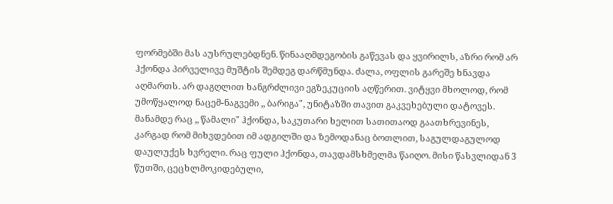ფორმებში მას აუსრულებდნენ. წინააღმდეგობის გაწევას და ყვირილს, აზრი რომ არ ჰქონდა პირველივე მუშტის შემდეგ დარწმუნდა. ძალა, ოფლის გარეშე ხნავდა აღმართს. არ დაგღლით ხანგრძლივი ეგზეკუციის აღწერით. ვიტყვი მხოლოდ, რომ უმოწყალოდ ნაცემ-ნაგვემი ,, ბარიგა", უნიტაზში თავით გაკვეხებული დატოვეს. მანამდე რაც ,, წამალი" ჰქონდა, საკუთარი ხელით სათითაოდ გაათხრევინეს, კარგად რომ მიხვდებით იმ ადგილში და ზემოდანაც ბოთლით, საგულდაგულოდ დაულუქეს ხვრელი. რაც ფული ჰქონდა, თავდამსხმელმა წაიღო. მისი წასვლიდან 3 წუთში, ცეცხლმოკიდებული,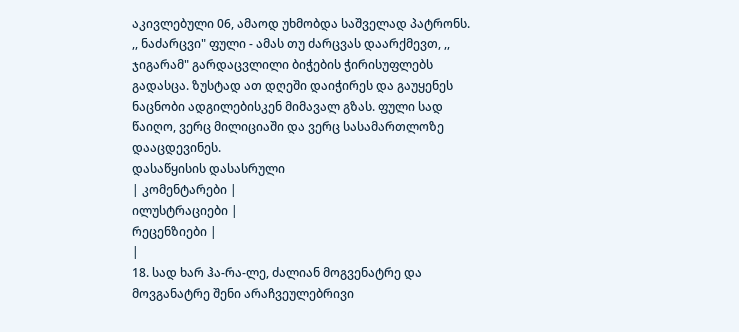აკივლებული 06, ამაოდ უხმობდა საშველად პატრონს. ,, ნაძარცვი" ფული - ამას თუ ძარცვას დაარქმევთ, ,, ჯიგარამ" გარდაცვლილი ბიჭების ჭირისუფლებს გადასცა. ზუსტად ათ დღეში დაიჭირეს და გაუყენეს ნაცნობი ადგილებისკენ მიმავალ გზას. ფული სად წაიღო, ვერც მილიციაში და ვერც სასამართლოზე დააცდევინეს.
დასაწყისის დასასრული
| კომენტარები |
ილუსტრაციები |
რეცენზიები |
|
18. სად ხარ ჰა-რა-ლე, ძალიან მოგვენატრე და მოვგანატრე შენი არაჩვეულებრივი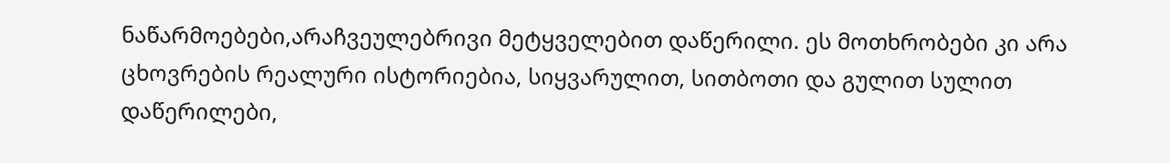ნაწარმოებები,არაჩვეულებრივი მეტყველებით დაწერილი. ეს მოთხრობები კი არა ცხოვრების რეალური ისტორიებია, სიყვარულით, სითბოთი და გულით სულით დაწერილები,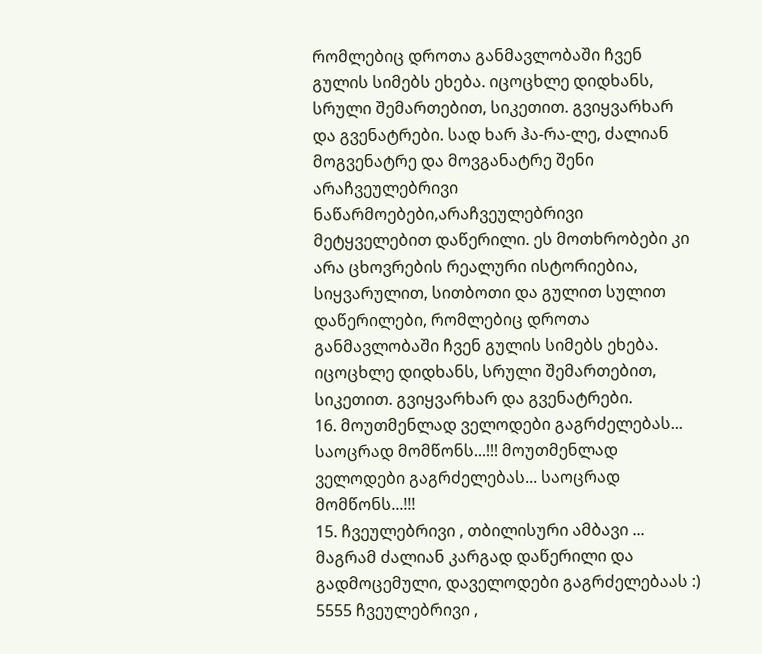რომლებიც დროთა განმავლობაში ჩვენ გულის სიმებს ეხება. იცოცხლე დიდხანს, სრული შემართებით, სიკეთით. გვიყვარხარ და გვენატრები. სად ხარ ჰა-რა-ლე, ძალიან მოგვენატრე და მოვგანატრე შენი არაჩვეულებრივი ნაწარმოებები,არაჩვეულებრივი მეტყველებით დაწერილი. ეს მოთხრობები კი არა ცხოვრების რეალური ისტორიებია, სიყვარულით, სითბოთი და გულით სულით დაწერილები, რომლებიც დროთა განმავლობაში ჩვენ გულის სიმებს ეხება. იცოცხლე დიდხანს, სრული შემართებით, სიკეთით. გვიყვარხარ და გვენატრები.
16. მოუთმენლად ველოდები გაგრძელებას... საოცრად მომწონს...!!! მოუთმენლად ველოდები გაგრძელებას... საოცრად მომწონს...!!!
15. ჩვეულებრივი , თბილისური ამბავი ... მაგრამ ძალიან კარგად დაწერილი და გადმოცემული, დაველოდები გაგრძელებაას :) 5555 ჩვეულებრივი ,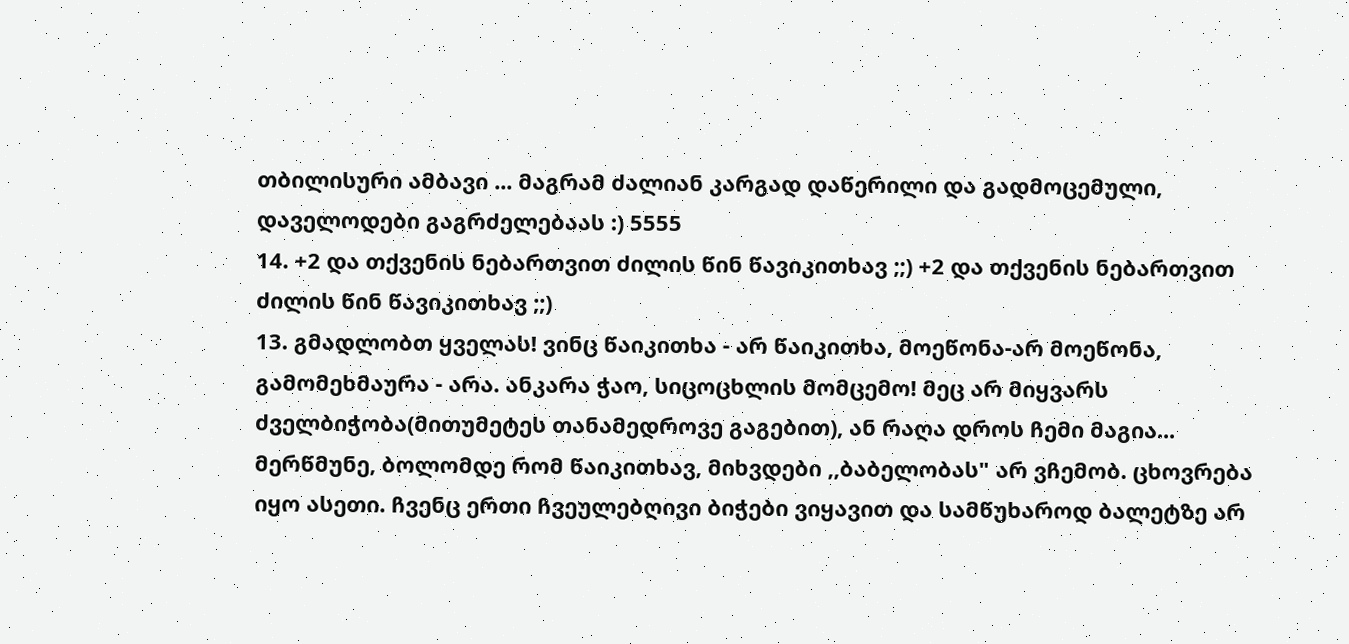თბილისური ამბავი ... მაგრამ ძალიან კარგად დაწერილი და გადმოცემული, დაველოდები გაგრძელებაას :) 5555
14. +2 და თქვენის ნებართვით ძილის წინ წავიკითხავ ;;) +2 და თქვენის ნებართვით ძილის წინ წავიკითხავ ;;)
13. გმადლობთ ყველას! ვინც წაიკითხა - არ წაიკითხა, მოეწონა-არ მოეწონა, გამომეხმაურა - არა. ანკარა ჭაო, სიცოცხლის მომცემო! მეც არ მიყვარს ძველბიჭობა(მითუმეტეს თანამედროვე გაგებით), ან რაღა დროს ჩემი მაგია... მერწმუნე, ბოლომდე რომ წაიკითხავ, მიხვდები ,,ბაბელობას" არ ვჩემობ. ცხოვრება იყო ასეთი. ჩვენც ერთი ჩვეულებღივი ბიჭები ვიყავით და სამწუხაროდ ბალეტზე არ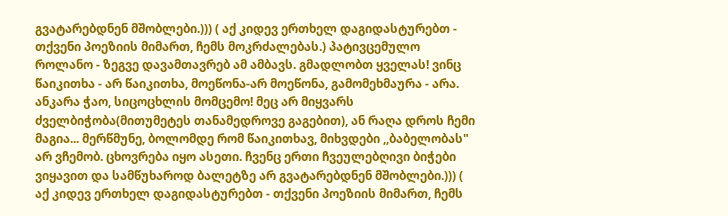გვატარებდნენ მშობლები.))) ( აქ კიდევ ერთხელ დაგიდასტურებთ - თქვენი პოეზიის მიმართ, ჩემს მოკრძალებას.) პატივცემულო როლანო - ზეგვე დავამთავრებ ამ ამბავს. გმადლობთ ყველას! ვინც წაიკითხა - არ წაიკითხა, მოეწონა-არ მოეწონა, გამომეხმაურა - არა. ანკარა ჭაო, სიცოცხლის მომცემო! მეც არ მიყვარს ძველბიჭობა(მითუმეტეს თანამედროვე გაგებით), ან რაღა დროს ჩემი მაგია... მერწმუნე, ბოლომდე რომ წაიკითხავ, მიხვდები ,,ბაბელობას" არ ვჩემობ. ცხოვრება იყო ასეთი. ჩვენც ერთი ჩვეულებღივი ბიჭები ვიყავით და სამწუხაროდ ბალეტზე არ გვატარებდნენ მშობლები.))) ( აქ კიდევ ერთხელ დაგიდასტურებთ - თქვენი პოეზიის მიმართ, ჩემს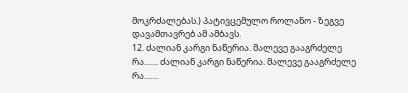მოკრძალებას.) პატივცემულო როლანო - ზეგვე დავამთავრებ ამ ამბავს.
12. ძალიან კარგი ნაწერია. მალევე გააგრძელე რა....... ძალიან კარგი ნაწერია. მალევე გააგრძელე რა.......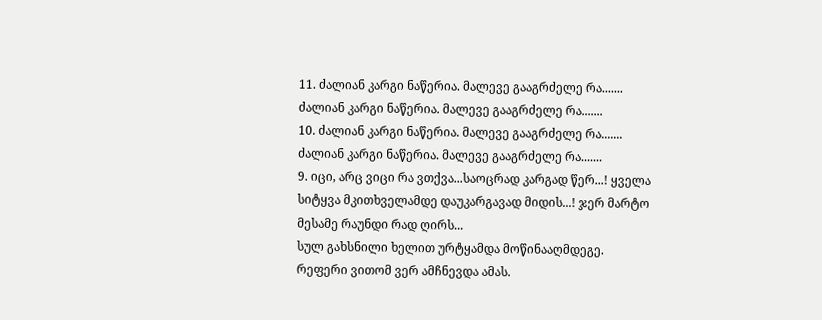11. ძალიან კარგი ნაწერია. მალევე გააგრძელე რა....... ძალიან კარგი ნაწერია. მალევე გააგრძელე რა.......
10. ძალიან კარგი ნაწერია. მალევე გააგრძელე რა....... ძალიან კარგი ნაწერია. მალევე გააგრძელე რა.......
9. იცი, არც ვიცი რა ვთქვა...საოცრად კარგად წერ...! ყველა სიტყვა მკითხველამდე დაუკარგავად მიდის...! ჯერ მარტო მესამე რაუნდი რად ღირს...
სულ გახსნილი ხელით ურტყამდა მოწინააღმდეგე. რეფერი ვითომ ვერ ამჩნევდა ამას.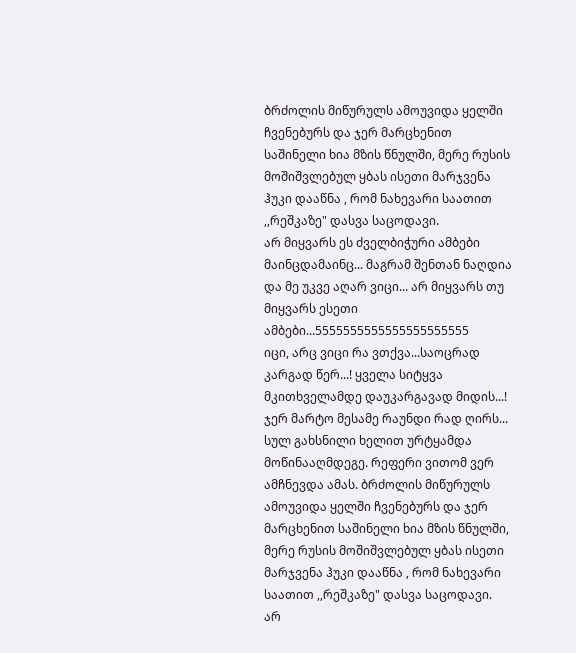ბრძოლის მიწურულს ამოუვიდა ყელში ჩვენებურს და ჯერ მარცხენით საშინელი ხია მზის წნულში, მერე რუსის მოშიშვლებულ ყბას ისეთი მარჯვენა ჰუკი დააწნა , რომ ნახევარი საათით ,,რეშკაზე" დასვა საცოდავი.
არ მიყვარს ეს ძველბიჭური ამბები მაინცდამაინც... მაგრამ შენთან ნაღდია და მე უკვე აღარ ვიცი... არ მიყვარს თუ მიყვარს ესეთი ამბები...5555555555555555555555
იცი, არც ვიცი რა ვთქვა...საოცრად კარგად წერ...! ყველა სიტყვა მკითხველამდე დაუკარგავად მიდის...! ჯერ მარტო მესამე რაუნდი რად ღირს...
სულ გახსნილი ხელით ურტყამდა მოწინააღმდეგე. რეფერი ვითომ ვერ ამჩნევდა ამას. ბრძოლის მიწურულს ამოუვიდა ყელში ჩვენებურს და ჯერ მარცხენით საშინელი ხია მზის წნულში, მერე რუსის მოშიშვლებულ ყბას ისეთი მარჯვენა ჰუკი დააწნა , რომ ნახევარი საათით ,,რეშკაზე" დასვა საცოდავი.
არ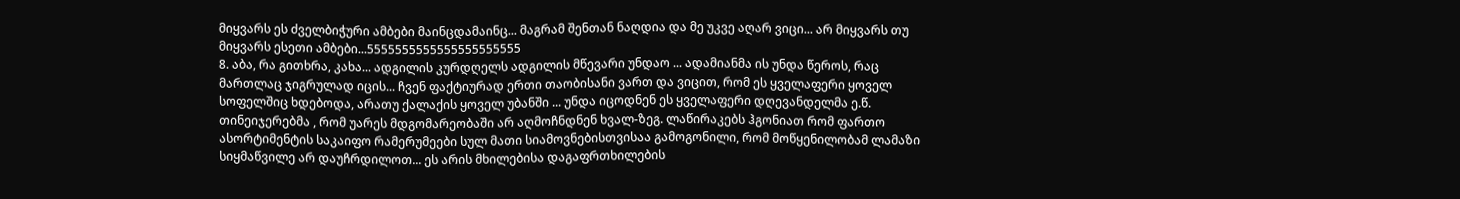მიყვარს ეს ძველბიჭური ამბები მაინცდამაინც... მაგრამ შენთან ნაღდია და მე უკვე აღარ ვიცი... არ მიყვარს თუ მიყვარს ესეთი ამბები...5555555555555555555555
8. აბა, რა გითხრა, კახა... ადგილის კურდღელს ადგილის მწევარი უნდაო ... ადამიანმა ის უნდა წეროს, რაც მართლაც ჯიგრულად იცის... ჩვენ ფაქტიურად ერთი თაობისანი ვართ და ვიცით, რომ ეს ყველაფერი ყოველ სოფელშიც ხდებოდა, არათუ ქალაქის ყოველ უბანში ... უნდა იცოდნენ ეს ყველაფერი დღევანდელმა ე.წ. თინეიჯერებმა , რომ უარეს მდგომარეობაში არ აღმოჩნდნენ ხვალ-ზეგ. ლაწირაკებს ჰგონიათ რომ ფართო ასორტიმენტის საკაიფო რამერუმეები სულ მათი სიამოვნებისთვისაა გამოგონილი, რომ მოწყენილობამ ლამაზი სიყმაწვილე არ დაუჩრდილოთ... ეს არის მხილებისა დაგაფრთხილების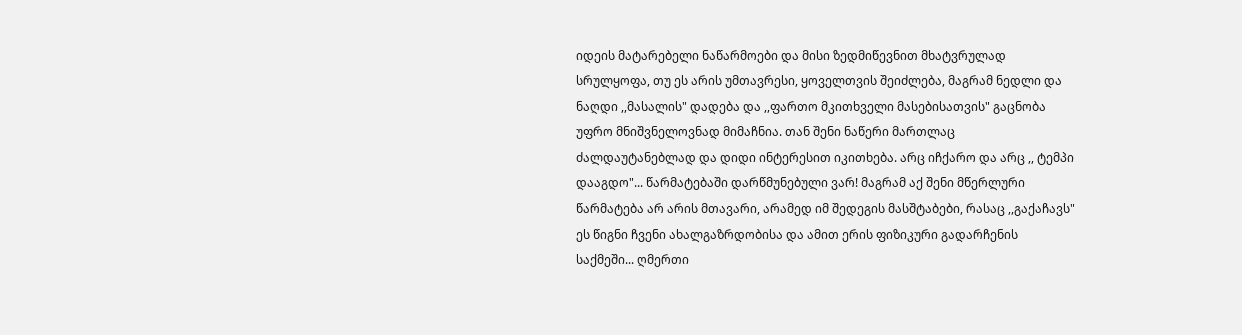იდეის მატარებელი ნაწარმოები და მისი ზედმიწევნით მხატვრულად სრულყოფა, თუ ეს არის უმთავრესი, ყოველთვის შეიძლება, მაგრამ ნედლი და ნაღდი ,,მასალის" დადება და ,,ფართო მკითხველი მასებისათვის" გაცნობა უფრო მნიშვნელოვნად მიმაჩნია. თან შენი ნაწერი მართლაც ძალდაუტანებლად და დიდი ინტერესით იკითხება. არც იჩქარო და არც ,, ტემპი დააგდო"... წარმატებაში დარწმუნებული ვარ! მაგრამ აქ შენი მწერლური წარმატება არ არის მთავარი, არამედ იმ შედეგის მასშტაბები, რასაც ,,გაქაჩავს" ეს წიგნი ჩვენი ახალგაზრდობისა და ამით ერის ფიზიკური გადარჩენის საქმეში... ღმერთი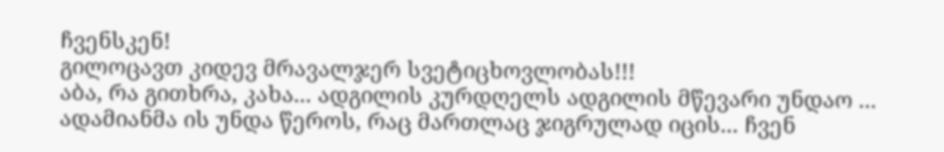ჩვენსკენ!
გილოცავთ კიდევ მრავალჯერ სვეტიცხოვლობას!!!
აბა, რა გითხრა, კახა... ადგილის კურდღელს ადგილის მწევარი უნდაო ... ადამიანმა ის უნდა წეროს, რაც მართლაც ჯიგრულად იცის... ჩვენ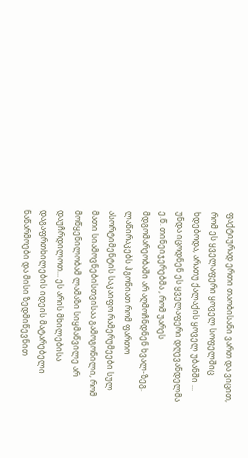ფაქტიურად ერთი თაობისანი ვართ და ვიცით, რომ ეს ყველაფერი ყოველ სოფელშიც ხდებოდა, არათუ ქალაქის ყოველ უბანში ... უნდა იცოდნენ ეს ყველაფერი დღევანდელმა ე.წ. თინეიჯერებმა , რომ უარეს მდგომარეობაში არ აღმოჩნდნენ ხვალ-ზეგ. ლაწირაკებს ჰგონიათ რომ ფართო ასორტიმენტის საკაიფო რამერუმეები სულ მათი სიამოვნებისთვისაა გამოგონილი, რომ მოწყენილობამ ლამაზი სიყმაწვილე არ დაუჩრდილოთ... ეს არის მხილებისა დაგაფრთხილების იდეის მატარებელი ნაწარმოები და მისი ზედმიწევნით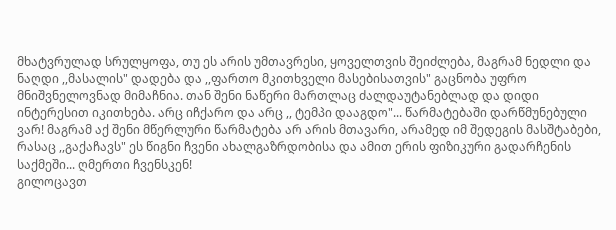მხატვრულად სრულყოფა, თუ ეს არის უმთავრესი, ყოველთვის შეიძლება, მაგრამ ნედლი და ნაღდი ,,მასალის" დადება და ,,ფართო მკითხველი მასებისათვის" გაცნობა უფრო მნიშვნელოვნად მიმაჩნია. თან შენი ნაწერი მართლაც ძალდაუტანებლად და დიდი ინტერესით იკითხება. არც იჩქარო და არც ,, ტემპი დააგდო"... წარმატებაში დარწმუნებული ვარ! მაგრამ აქ შენი მწერლური წარმატება არ არის მთავარი, არამედ იმ შედეგის მასშტაბები, რასაც ,,გაქაჩავს" ეს წიგნი ჩვენი ახალგაზრდობისა და ამით ერის ფიზიკური გადარჩენის საქმეში... ღმერთი ჩვენსკენ!
გილოცავთ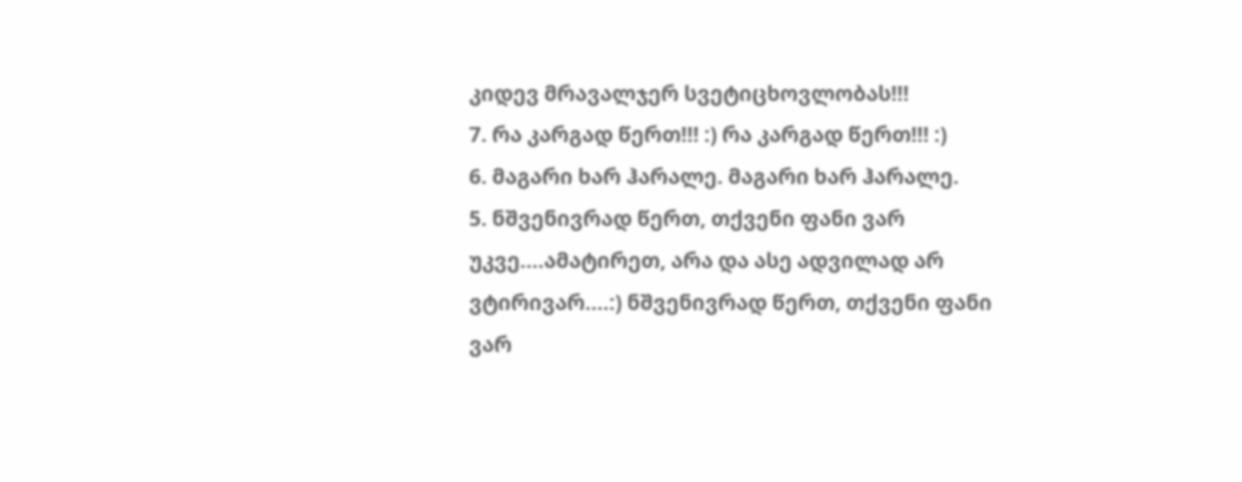კიდევ მრავალჯერ სვეტიცხოვლობას!!!
7. რა კარგად წერთ!!! :) რა კარგად წერთ!!! :)
6. მაგარი ხარ ჰარალე. მაგარი ხარ ჰარალე.
5. ნშვენივრად წერთ, თქვენი ფანი ვარ უკვე....ამატირეთ, არა და ასე ადვილად არ ვტირივარ....:) ნშვენივრად წერთ, თქვენი ფანი ვარ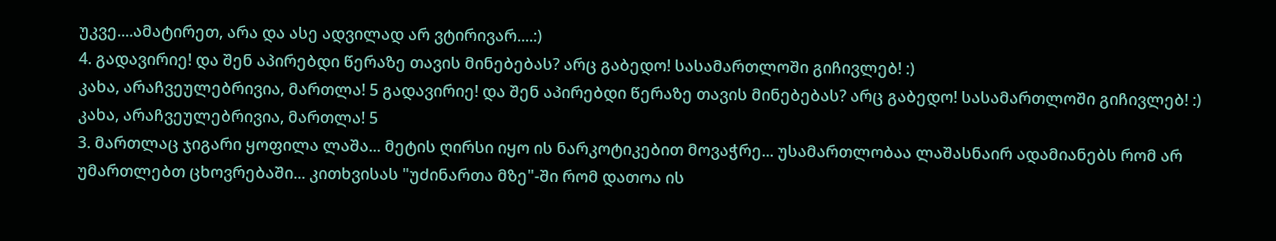უკვე....ამატირეთ, არა და ასე ადვილად არ ვტირივარ....:)
4. გადავირიე! და შენ აპირებდი წერაზე თავის მინებებას? არც გაბედო! სასამართლოში გიჩივლებ! :)
კახა, არაჩვეულებრივია, მართლა! 5 გადავირიე! და შენ აპირებდი წერაზე თავის მინებებას? არც გაბედო! სასამართლოში გიჩივლებ! :)
კახა, არაჩვეულებრივია, მართლა! 5
3. მართლაც ჯიგარი ყოფილა ლაშა... მეტის ღირსი იყო ის ნარკოტიკებით მოვაჭრე... უსამართლობაა ლაშასნაირ ადამიანებს რომ არ უმართლებთ ცხოვრებაში... კითხვისას "უძინართა მზე"-ში რომ დათოა ის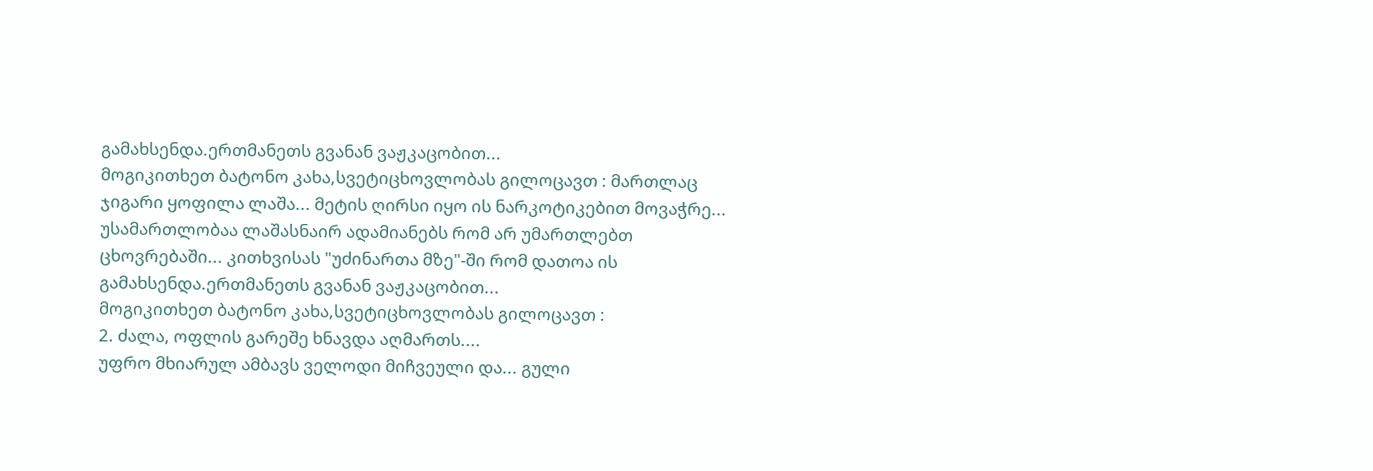გამახსენდა.ერთმანეთს გვანან ვაჟკაცობით...
მოგიკითხეთ ბატონო კახა,სვეტიცხოვლობას გილოცავთ : მართლაც ჯიგარი ყოფილა ლაშა... მეტის ღირსი იყო ის ნარკოტიკებით მოვაჭრე... უსამართლობაა ლაშასნაირ ადამიანებს რომ არ უმართლებთ ცხოვრებაში... კითხვისას "უძინართა მზე"-ში რომ დათოა ის გამახსენდა.ერთმანეთს გვანან ვაჟკაცობით...
მოგიკითხეთ ბატონო კახა,სვეტიცხოვლობას გილოცავთ :
2. ძალა, ოფლის გარეშე ხნავდა აღმართს....
უფრო მხიარულ ამბავს ველოდი მიჩვეული და... გული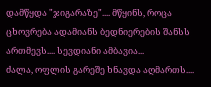დამწყდა "ჯიგარაზე".... მწყინს, როცა ცხოვრება ადამიანს ბედნიერების შანსს ართმევს.... სევდიანი ამბავია...
ძალა, ოფლის გარეშე ხნავდა აღმართს....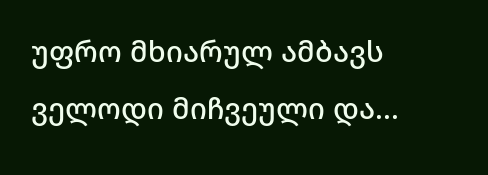უფრო მხიარულ ამბავს ველოდი მიჩვეული და...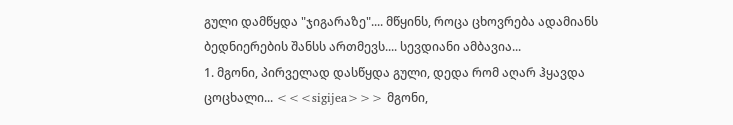გული დამწყდა "ჯიგარაზე".... მწყინს, როცა ცხოვრება ადამიანს ბედნიერების შანსს ართმევს.... სევდიანი ამბავია...
1. მგონი, პირველად დასწყდა გული, დედა რომ აღარ ჰყავდა ცოცხალი... <<<sigijea>>> მგონი,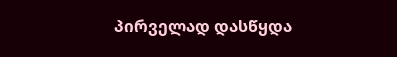პირველად დასწყდა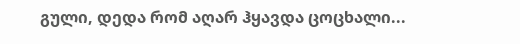გული, დედა რომ აღარ ჰყავდა ცოცხალი...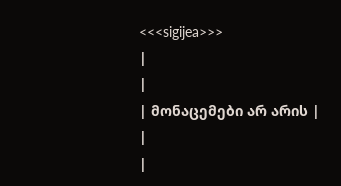<<<sigijea>>>
|
|
| მონაცემები არ არის |
|
|